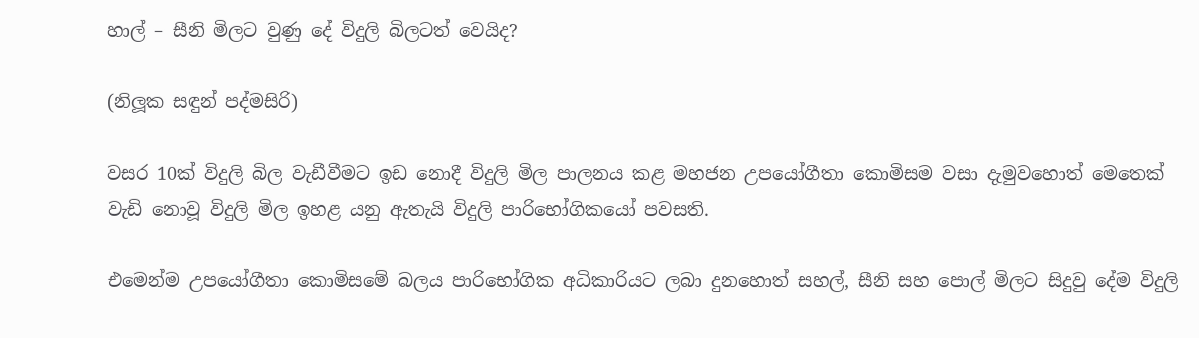හාල් – සීනි මිලට වුණු දේ විදුලි බිලටත් වෙයිද?

(නිලූක සඳුන් පද්මසිරි)

වසර 10ක් විදුලි බිල වැඩීවීමට ඉඩ නොදී විදුලි මිල පාලනය කළ මහජන උපයෝගීතා කොමිසම වසා දැමුවහොත් මෙතෙක් වැඩි නොවූ විදුලි මිල ඉහළ යනු ඇතැයි විදුලි පාරිභෝගිකයෝ පවසති.

එමෙන්ම උපයෝගීතා කොමිසමේ බලය පාරිභෝගික අධිකාරියට ලබා දුනහොත් සහල්, සීනි සහ පොල් මිලට සිදුවු දේම විදුලි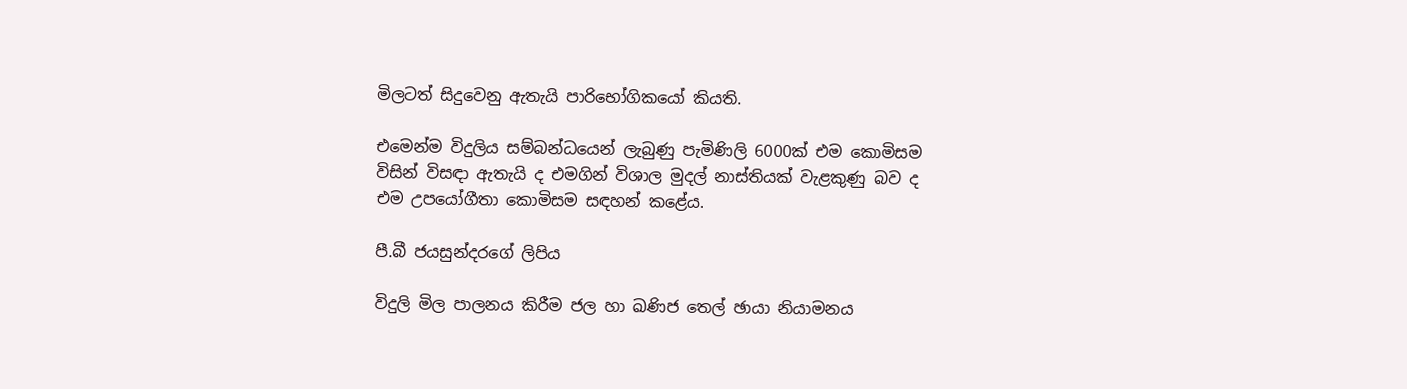මිලටත් සිදුවෙනු ඇතැයි පාරිභෝගිකයෝ කියති.

එමෙන්ම විදුලිය සම්බන්ධයෙන් ලැබුණු පැමිණිලි 6000ක් එම කොමිසම විසින් විසඳා ඇතැයි ද එමගින් විශාල මුදල් නාස්තියක් වැළකුණු බව ද එම උපයෝගීතා කොමිසම සඳහන් කළේය.

පී.බී ජයසුන්දරගේ ලිපිය

විදුලි මිල පාලනය කිරීම ජල හා ඛණිජ තෙල් ඡායා නියාමනය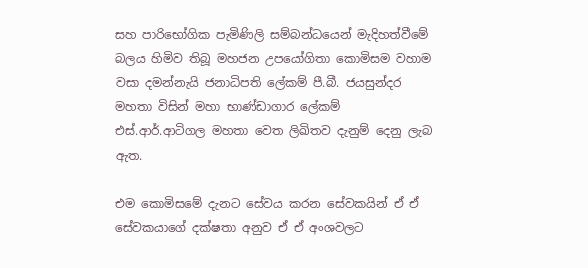සහ පාරිභෝගික පැමිණිලි සම්බන්ධයෙන් මැදිහත්වීමේ බලය හිමිව තිබූ මහජන උපයෝගිතා කොමිසම වහාම වසා දමන්නැයි ජනාධිපති ලේකම් පී.බී. ජයසුන්දර මහතා විසින් මහා භාණ්ඩාගාර ලේකම් එස්.ආර්.ආටිගල මහතා වෙත ලිඛිතව දැනුම් දෙනු ලැබ ඇත.

එම කොමිසමේ දැනට සේවය කරන සේවකයින් ඒ ඒ සේවකයාගේ දක්ෂතා අනුව ඒ ඒ අංශවලට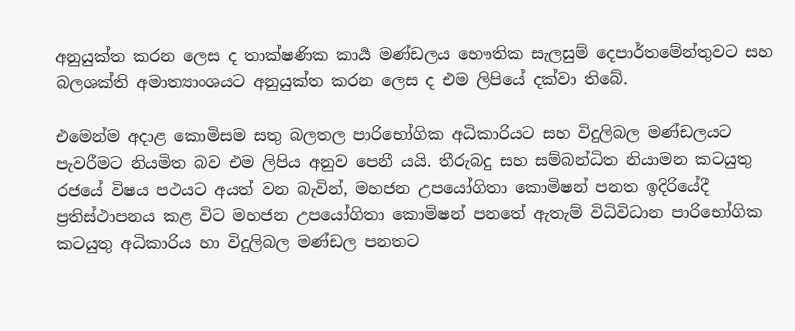අනුයුක්ත කරන ලෙස ද තාක්ෂණික කාර්‍ය මණ්ඩලය භෞතික සැලසුම් දෙපාර්තමේන්තුවට සහ බලශක්ති අමාත්‍යාංශයට අනුයුක්ත කරන ලෙස ද එම ලිපියේ දක්වා තිබේ.

එමෙන්ම අදාළ කොමිසම සතු බලතල පාරිභෝගික අධිකාරියට සහ විදුලිබල මණ්ඩලයට පැවරීමට නියමිත බව එම ලිපිය අනුව පෙනී යයි. තීරුබදු සහ සම්බන්ධිත නියාමන කටයුතු රජයේ විෂය පථයට අයත් වන බැවින්, මහජන උපයෝගිතා කොමිෂන් පනත ඉදිරියේදී ප්‍රතිස්ථාපනය කළ විට මහජන උපයෝගිතා කොමිෂන් පනතේ ඇතැම් විධිවිධාන පාරිභෝගික කටයුතු අධිකාරිය හා විදුලිබල මණ්ඩල පනතට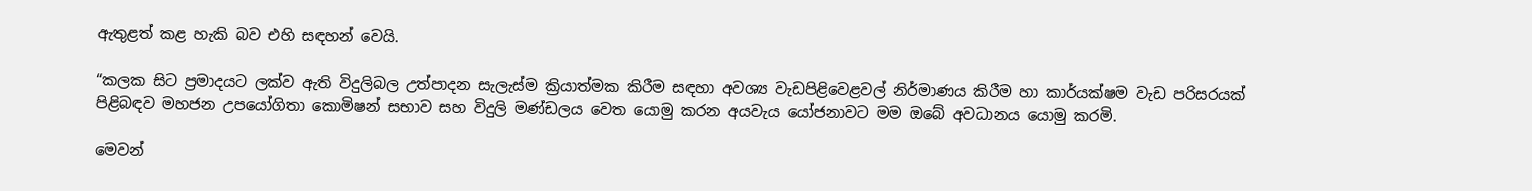ඇතුළත් කළ හැකි බව එහි සඳහන් වෙයි.

“කලක සිට ප්‍රමාදයට ලක්ව ඇති විදුලිබල උත්පාදන සැලැස්ම ක්‍රියාත්මක කිරීම සඳහා අවශ්‍ය වැඩපිළිවෙළවල් නිර්මාණය කිරීම හා කාර්යක්ෂම වැඩ පරිසරයක් පිළිබඳව මහජන උපයෝගිතා කොමිෂන් සභාව සහ විදුලි මණ්ඩලය වෙත යොමු කරන අයවැය යෝජනාවට මම ඔබේ අවධානය යොමු කරමි.

මෙවන්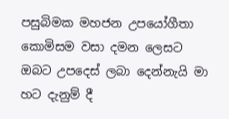පසුබිමක මහජන උපයෝගීතා කොමිසම වසා දමන ලෙසට ඔබට උපදෙස් ලබා දෙන්නැයි මා හට දැනුම් දී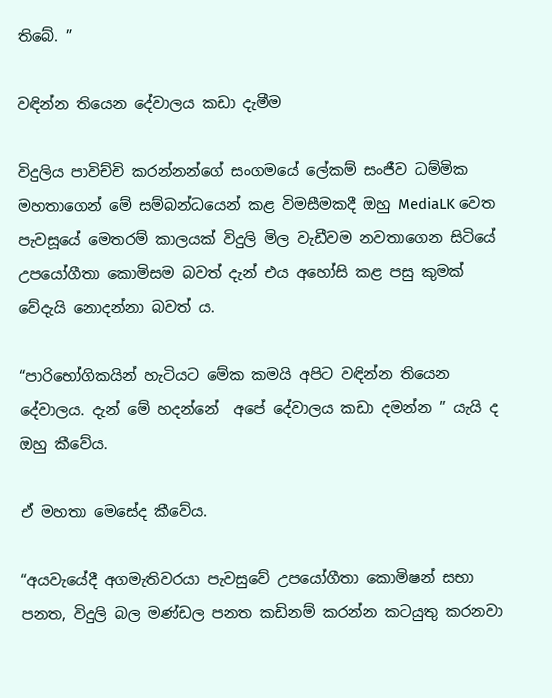තිබේ. ”

වඳින්න තියෙන දේවාලය කඩා දැමීම

විදුලිය පාවිච්චි කරන්නන්ගේ සංගමයේ ලේකම් සංජීව ධම්මික මහතාගෙන් මේ සම්බන්ධයෙන් කළ විමසීමකදී ඔහු MediaLK වෙත පැවසූයේ මෙතරම් කාලයක් විදුලි මිල වැඩීවම නවතාගෙන සිටියේ උපයෝගීතා කොමිසම බවත් දැන් එය අහෝසි කළ පසු කුමක් වේදැයි නොදන්නා බවත් ය.

“පාරිභෝගිකයින් හැටියට මේක කමයි අපිට වඳින්න තියෙන දේවාලය. දැන් මේ හදන්නේ  අපේ දේවාලය කඩා දමන්න ” යැයි ද ඔහු කීවේය.

ඒ මහතා මෙසේද කීවේය.

“අයවැයේදී අගමැතිවරයා පැවසුවේ උපයෝගීතා කොමිෂන් සභා පනත, විදුලි බල මණ්ඩල පනත කඩිනම් කරන්න කටයුතු කරනවා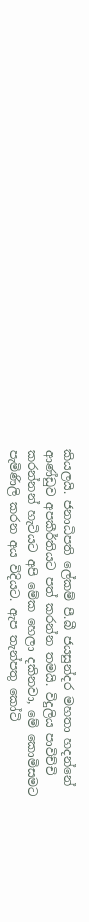කියලයි. ජනාධිපති ලේකම් පී.බී ජයසුන්දර මහතා හදන්නේ ආණ්ඩුව අපකීර්තියට පත් කරන්න තමයි. විදුලිය පාවිච්චි කරන්නන් හැටියට අපි මේක හෙලා දකිනවා, මේ කොමිසමට පැමිණිලි කරන අය විදියට. ඇප තැන්පතු කෝටි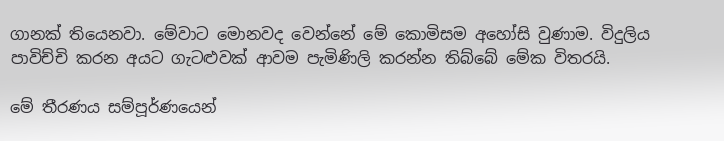ගානක් තියෙනවා. මේවාට මොනවද වෙන්නේ මේ කොමිසම අහෝසි වුණාම. විදුලිය පාවිච්චි කරන අයට ගැටළුවක් ආවම පැමිණිලි කරන්න තිබ්බේ මේක විතරයි.

මේ තීරණය සම්පූර්ණයෙන්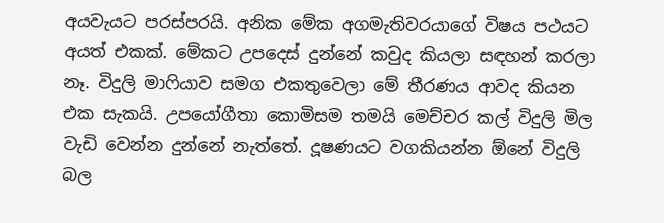අයවැයට පරස්පරයි. අනික මේක අගමැතිවරයාගේ විෂය පථයට අයත් එකක්. මේකට උපදෙස් දුන්නේ කවුද කියලා සඳහන් කරලා නෑ. විදුලි මාෆියාව සමග එකතුවෙලා මේ තීරණය ආවද කියන එක සැකයි. උපයෝගීතා කොමිසම තමයි මෙච්චර කල් විදුලි මිල වැඩි වෙන්න දුන්නේ නැත්තේ. දූෂණයට වගකියන්න ඕනේ විදුලි බල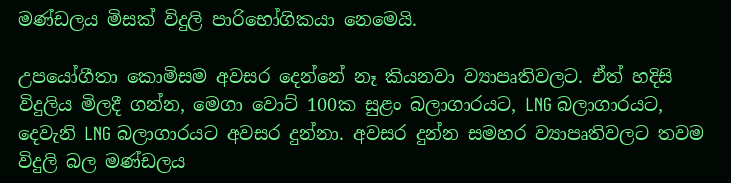මණ්ඩලය මිසක් විදුලි පාරිභෝගිකයා නෙමෙයි.

උපයෝගීතා කොමිසම අවසර දෙන්නේ නෑ කියනවා ව්‍යාපෘතිවලට. ඒත් හදිසි විදුලිය මිලදී ගන්න, මෙගා වොට් 100ක සුළං බලාගාරයට, LNG බලාගාරයට, දෙවැනි LNG බලාගාරයට අවසර දුන්නා. අවසර දුන්න සමහර ව්‍යාපෘතිවලට තවම විදුලි බල මණ්ඩලය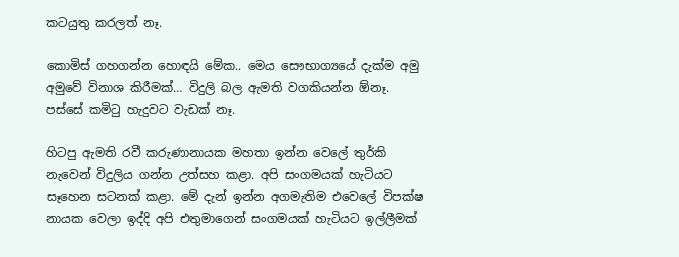කටයුතු කරලත් නෑ.

කොමිස් ගහගන්න හොඳයි මේක.. මෙය සෞභාග්‍යයේ දැක්ම අමු අමුවේ විනාශ කිරීමක්… විදුලි බල ඇමති වගකියන්න ඕනෑ. පස්සේ කමිටු හැදුවට වැඩක් නෑ.

හිටපු ඇමති රවී කරුණානායක මහතා ඉන්න වෙලේ තුර්කි නැවෙන් විදුලිය ගන්න උත්සහ කළා. අපි සංගමයක් හැටියට සෑහෙන සටනක් කළා. මේ දැන් ඉන්න අගමැතිම එවෙලේ විපක්ෂ නායක වෙලා ඉද්දි අපි එතුමාගෙන් සංගමයක් හැටියට ඉල්ලීමක්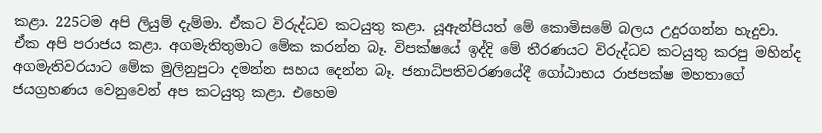කළා. 225ටම අපි ලියුම් දැම්මා. ඒකට විරුද්ධව කටයුතු කළා. යූඇන්පියත් මේ කොමිසමේ බලය උදුරගන්න හැදුවා. ඒක අපි පරාජය කළා. අගමැතිතුමාට මේක කරන්න බෑ. විපක්ෂයේ ඉද්දි මේ තීරණයට විරුද්ධව කටයුතු කරපු මහින්ද අගමැතිවරයාට මේක මුලිනුපුටා දමන්න සහය දෙන්න බෑ. ජනාධිපතිවරණයේදී ගෝඨාභය රාජපක්ෂ මහතාගේ ජයග්‍රහණය වෙනුවෙන් අප කටයුතු කළා. එහෙම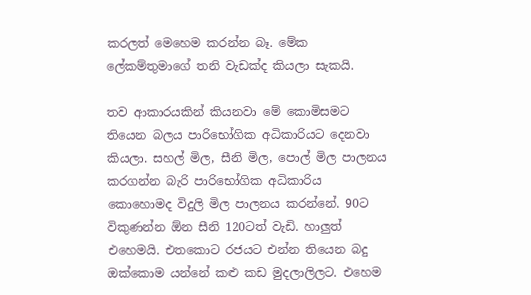කරලත් මෙහෙම කරන්න බෑ. මේක ලේකම්තුමාගේ තනි වැඩක්ද කියලා සැකයි.

තව ආකාරයකින් කියනවා මේ කොමිසමට තියෙන බලය පාරිභෝගික අධිකාරියට දෙනවා කියලා. සහල් මිල, සීනි මිල, පොල් මිල පාලනය කරගන්න බැරි පාරිභෝගික අධිකාරිය කොහොමද විදුලි මිල පාලනය කරන්නේ. 90ට විකුණන්න ඕන සීනි 120ටත් වැඩි. හාලුත් එහෙමයි. එතකොට රජයට එන්න තියෙන බදු ඔක්කොම යන්නේ කළු කඩ මුදලාලිලට. එහෙම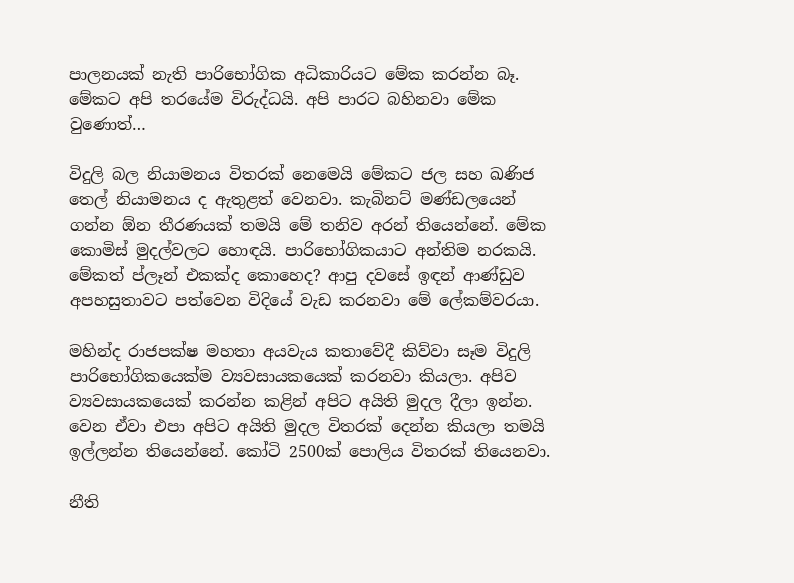පාලනයක් නැති පාරිභෝගික අධිකාරියට මේක කරන්න බෑ. මේකට අපි තරයේම විරුද්ධයි. අපි පාරට බහිනවා මේක වුණොත්…

විදුලි බල නියාමනය විතරක් නෙමෙයි මේකට ජල සහ ඛණිජ තෙල් නියාමනය ද ඇතුළත් වෙනවා. කැබිනට් මණ්ඩලයෙන් ගන්න ඕන තීරණයක් තමයි මේ තනිව අරන් තියෙන්නේ. මේක කොමිස් මුදල්වලට හොඳයි. පාරිභෝගිකයාට අන්තිම නරකයි. මේකත් ප්ලෑන් එකක්ද කොහෙද? ආපු දවසේ ඉඳන් ආණ්ඩුව අපහසුතාවට පත්වෙන විදියේ වැඩ කරනවා මේ ලේකම්වරයා.

මහින්ද රාජපක්ෂ මහතා අයවැය කතාවේදී කිව්වා සෑම විදුලි පාරිභෝගිකයෙක්ම ව්‍යවසායකයෙක් කරනවා කියලා. අපිව ව්‍යවසායකයෙක් කරන්න කළින් අපිට අයිති මුදල දීලා ඉන්න. වෙන ඒවා එපා අපිට අයිති මුදල විතරක් දෙන්න කියලා තමයි ඉල්ලන්න තියෙන්නේ. කෝටි 2500ක් පොලිය විතරක් තියෙනවා.

නීති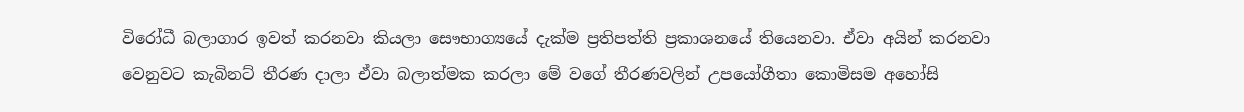විරෝධී බලාගාර ඉවත් කරනවා කියලා සෞභාග්‍යයේ දැක්ම ප්‍රතිපත්ති ප්‍රකාශනයේ තියෙනවා. ඒවා අයින් කරනවා වෙනුවට කැබිනට් තීරණ දාලා ඒවා බලාත්මක කරලා මේ වගේ තීරණවලින් උපයෝගීතා කොමිසම අහෝසි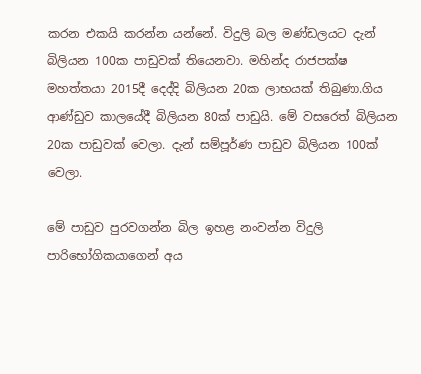කරන එකයි කරන්න යන්නේ. විදුලි බල මණ්ඩලයට දැන් බිලියන 100ක පාඩුවක් තියෙනවා. මහින්ද රාජපක්ෂ මහත්තයා 2015දී දෙද්දි බිලියන 20ක ලාභයක් තිබුණා.ගිය ආණ්ඩුව කාලයේදී බිලියන 80ක් පාඩුයි. මේ වසරෙත් බිලියන 20ක පාඩුවක් වෙලා. දැන් සම්පූර්ණ පාඩුව බිලියන 100ක් වෙලා.

මේ පාඩුව පුරවගන්න බිල ඉහළ නංවන්න විදුලි පාරිභෝගිකයාගෙන් අය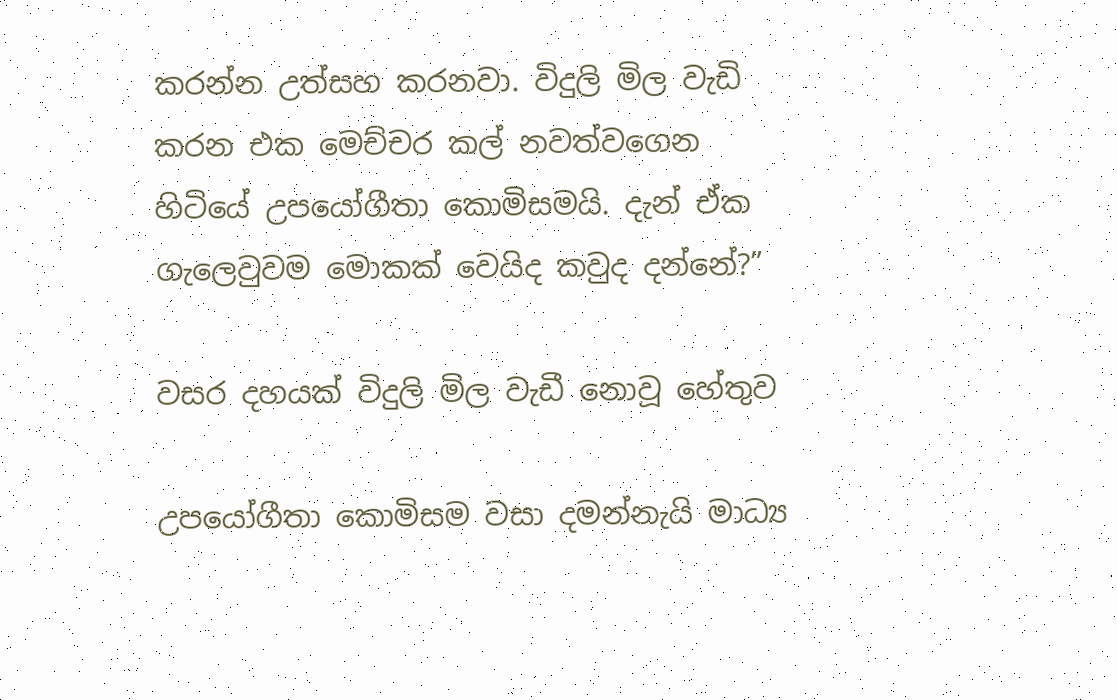කරන්න උත්සහ කරනවා. විදුලි මිල වැඩි කරන එක මෙච්චර කල් නවත්වගෙන හිටියේ උපයෝගීතා කොමිසමයි. දැන් ඒක ගැලෙවුවම මොකක් වෙයිද කවුද දන්නේ?”

වසර දහයක් විදුලි මිල වැඩී නොවූ හේතුව

උපයෝගීතා කොමිසම වසා දමන්නැයි මාධ්‍ය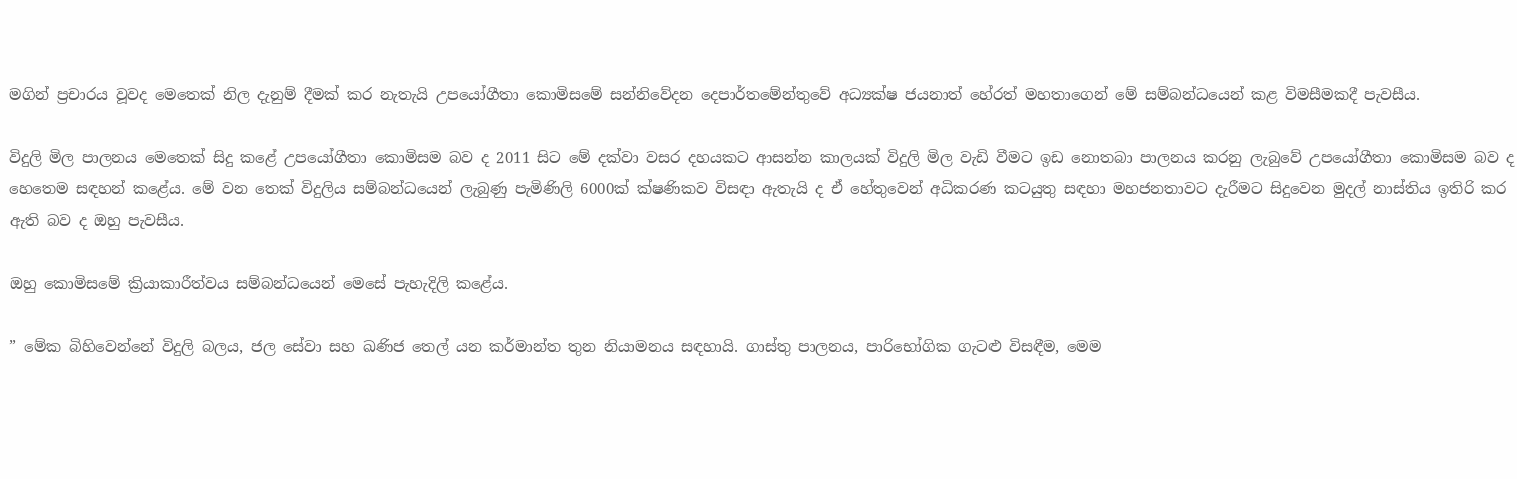මගින් ප්‍රචාරය වූවද මෙතෙක් නිල දැනුම් දීමක් කර නැතැයි උපයෝගීතා කොමිසමේ සන්නිවේදන දෙපාර්තමේන්තුවේ අධ්‍යක්ෂ ජයනාත් හේරත් මහතාගෙන් මේ සම්බන්ධයෙන් කළ විමසීමකදී පැවසීය.

විදුලි මිල පාලනය මෙතෙක් සිදු කළේ උපයෝගීතා කොමිසම බව ද 2011 සිට මේ දක්වා වසර දහයකට ආසන්න කාලයක් විදුලි මිල වැඩි වීමට ඉඩ නොතබා පාලනය කරනු ලැබුවේ උපයෝගීතා කොමිසම බව ද හෙතෙම සඳහන් කළේය. මේ වන තෙක් විදුලිය සම්බන්ධයෙන් ලැබුණු පැමිණිලි 6000ක් ක්ෂණිකව විසඳා ඇතැයි ද ඒ හේතුවෙන් අධිකරණ කටයුතු සඳහා මහජනතාවට දැරීමට සිදුවෙන මුදල් නාස්තිය ඉතිරි කර ඇති බව ද ඔහු පැවසීය.

ඔහු කොමිසමේ ක්‍රියාකාරීත්වය සම්බන්ධයෙන් මෙසේ පැහැදිලි කළේය.

” මේක බිහිවෙන්නේ විදුලි බලය, ජල සේවා සහ ඛණිජ තෙල් යන කර්මාන්ත තුන නියාමනය සඳහායි. ගාස්තු පාලනය, පාරිභෝගික ගැටළු විසඳීම, මෙම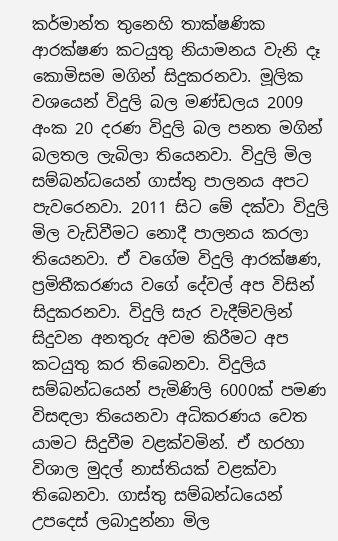කර්මාන්ත තුනෙහි තාක්ෂණික ආරක්ෂණ කටයුතු නියාමනය වැනි දෑ කොමිසම මගින් සිදුකරනවා. මූලික වශයෙන් විදුලි බල මණ්ඩලය 2009 අංක 20 දරණ විදුලි බල පනත මගින් බලතල ලැබිලා තියෙනවා. විදුලි මිල සම්බන්ධයෙන් ගාස්තු පාලනය අපට පැවරෙනවා. 2011 සිට මේ දක්වා විදුලි මිල වැඩිවීමට නොදී පාලනය කරලා තියෙනවා. ඒ වගේම විදුලි ආරක්ෂණ, ප්‍රමිතීකරණය වගේ දේවල් අප විසින් සිදුකරනවා. විදුලි සැර වැදීම්වලින් සිදුවන අනතුරු අවම කිරීමට අප කටයුතු කර තිබෙනවා. විදුලිය සම්බන්ධයෙන් පැමිණිලි 6000ක් පමණ විසඳලා තියෙනවා අධිකරණය වෙත යාමට සිදුවීම වළක්වමින්. ඒ හරහා විශාල මුදල් නාස්තියක් වළක්වා තිබෙනවා. ගාස්තු සම්බන්ධයෙන් උපදෙස් ලබාදුන්නා මිල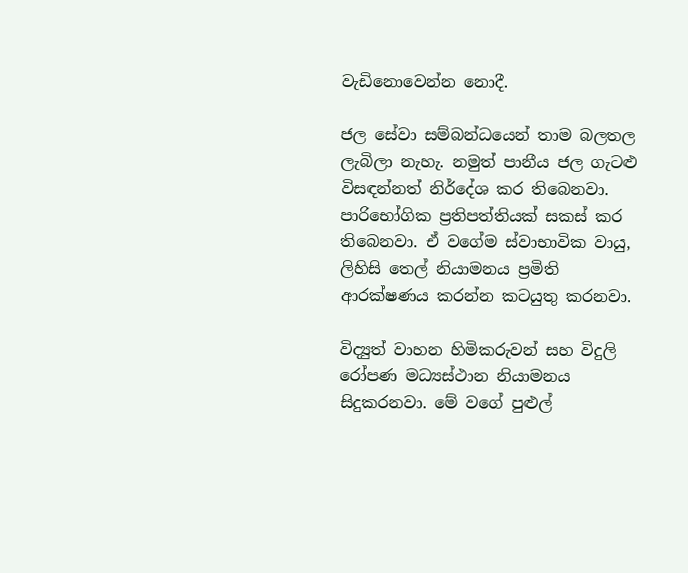වැඩිනොවෙන්න නොදී.

ජල සේවා සම්බන්ධයෙන් තාම බලතල ලැබිලා නැහැ. නමුත් පානීය ජල ගැටළු විසඳන්නත් නිර්දේශ කර තිබෙනවා. පාරිභෝගික ප්‍රතිපත්තියක් සකස් කර තිබෙනවා. ඒ වගේම ස්වාභාවික වායු, ලිහිසි තෙල් නියාමනය ප්‍රමිති ආරක්ෂණය කරන්න කටයුතු කරනවා.

විද්‍යුත් වාහන හිමිකරුවන් සහ විදුලි රෝපණ මධ්‍යස්ථාන නියාමනය සිදුකරනවා. මේ වගේ පුළුල්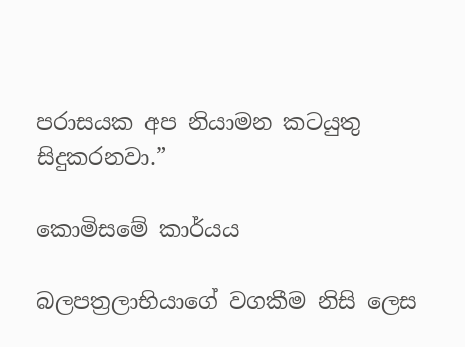පරාසයක අප නියාමන කටයුතු සිදුකරනවා.”

කොමිසමේ කාර්යය

බලපත්‍රලාභියාගේ වගකීම නිසි ලෙස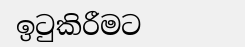ඉටුකිරීමට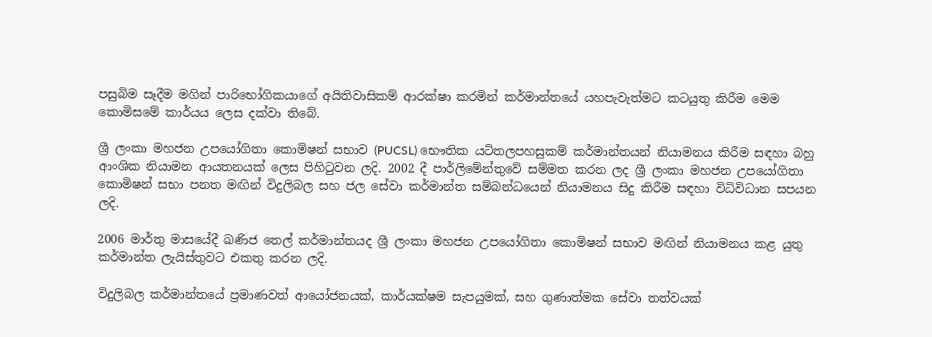පසුබිම සෑදීම මගින් පාරිභෝගිකයාගේ අයිතිවාසිකම් ආරක්ෂා කරමින් කර්මාන්තයේ යහපැවැත්මට කටයුතු කිරීම මෙම කොමිසමේ කාර්යය ලෙස දක්වා තිබේ.

ශ්‍රී ලංකා මහජන උපයෝගිතා කොමිෂන් සභාව (PUCSL) භෞතික යටිතලපහසුකම් කර්මාන්තයන් නියාමනය කිරීම සඳහා බහු ආංශික නියාමන ආයතනයක් ලෙස පිහිටුවන ලදි. 2002 දී පාර්ලිමේන්තුවේ සම්මත කරන ලද ශ්‍රී ලංකා මහජන උපයෝගිතා කොමිෂන් සභා පනත මඟින් විදුලිබල සහ ජල සේවා කර්මාන්ත සම්බන්ධයෙන් නියාමනය සිදු කිරීම සඳහා විධිවිධාන සපයන ලදි.

2006 මාර්තු මාසයේදී ඛණිජ තෙල් කර්මාන්තයද ශ්‍රී ලංකා මහජන උපයෝගිතා කොමිෂන් සභාව මඟින් නියාමනය කළ යුතු කර්මාන්ත ලැයිස්තුවට එකතු කරන ලදි.

විදුලිබල කර්මාන්තයේ ප්‍රමාණවත් ආයෝජනයක්, කාර්යක්ෂම සැපයුමක්, සහ ගුණාත්මක සේවා තත්වයක්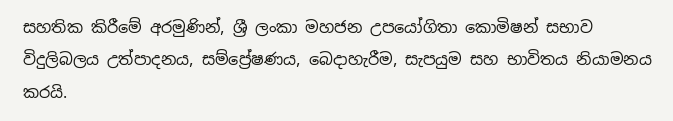සහතික කිරීමේ අරමුණින්, ශ්‍රී ලංකා මහජන උපයෝගිතා කොමිෂන් සභාව විදුලිබලය උත්පාදනය, සම්ප්‍රේෂණය, බෙදාහැරීම, සැපයුම සහ භාවිතය නියාමනය කරයි.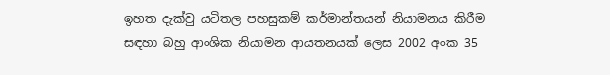ඉහත දැක්වු යටිතල පහසුකම් කර්මාන්තයන් නියාමනය කිරීම සඳහා බහු ආංශික නියාමන ආයතනයක් ලෙස 2002 අංක 35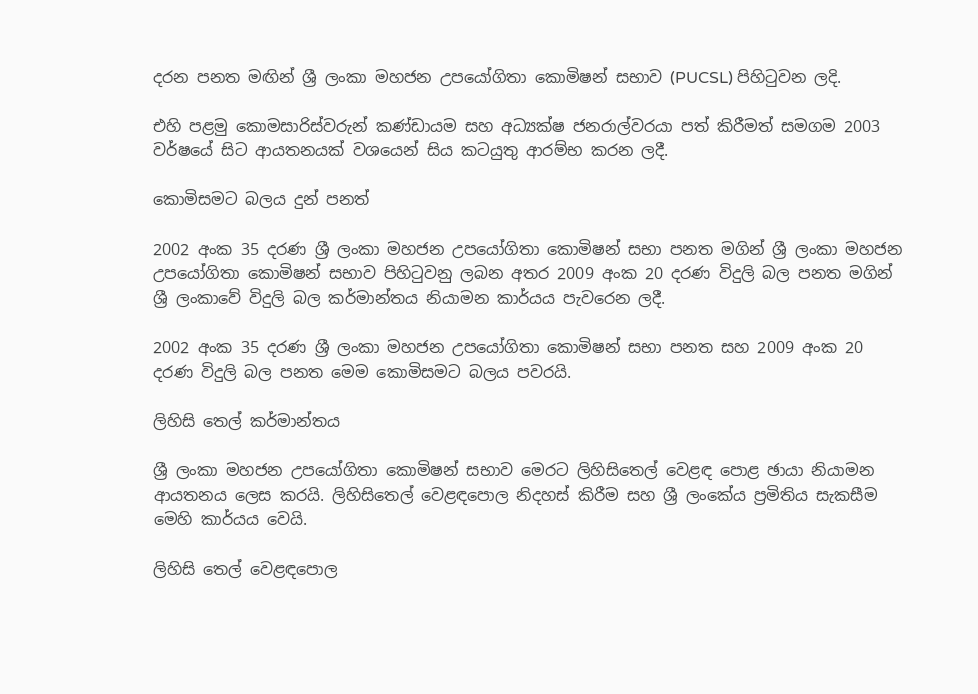දරන පනත මඟින් ශ්‍රී ලංකා මහජන උපයෝගිතා කොමිෂන් සභාව (PUCSL) පිහිටුවන ලදි.

එහි පළමු කොමසාරිස්වරුන් කණ්ඩායම සහ අධ්‍යක්ෂ ජනරාල්වරයා පත් කිරීමත් සමගම 2003 වර්ෂයේ සිට ආයතනයක් වශයෙන් සිය කටයුතු ආරම්භ කරන ලදී.

කොමිසමට බලය දුන් පනත්

2002 අංක 35 දරණ ශ්‍රී ලංකා මහජන උපයෝගිතා කොමිෂන් සභා පනත මගින් ශ්‍රී ලංකා මහජන උපයෝගිතා කොමිෂන් සභාව පිහිටුවනු ලබන අතර 2009 අංක 20 දරණ විදුලි බල පනත මගින් ශ්‍රී ලංකාවේ විදුලි බල කර්මාන්තය නියාමන කාර්යය පැවරෙන ලදී.

2002 අංක 35 දරණ ශ්‍රී ලංකා මහජන උපයෝගිතා කොමිෂන් සභා පනත සහ 2009 අංක 20 දරණ විදුලි බල පනත මෙම කොමිසමට බලය පවරයි.

ලිහිසි තෙල් කර්මාන්තය

ශ්‍රී ලංකා මහජන උපයෝගිතා කොමිෂන් සභාව මෙරට ලිහිසිතෙල් වෙළඳ පොළ ඡායා නියාමන ආයතනය ලෙස කරයි. ලිහිසිතෙල් වෙළඳපොල නිදහස් කිරීම සහ ශ්‍රී ලංකේය ප්‍රමිතිය සැකසීම මෙහි කාර්යය වෙයි.

ලිහිසි තෙල් වෙළඳපොල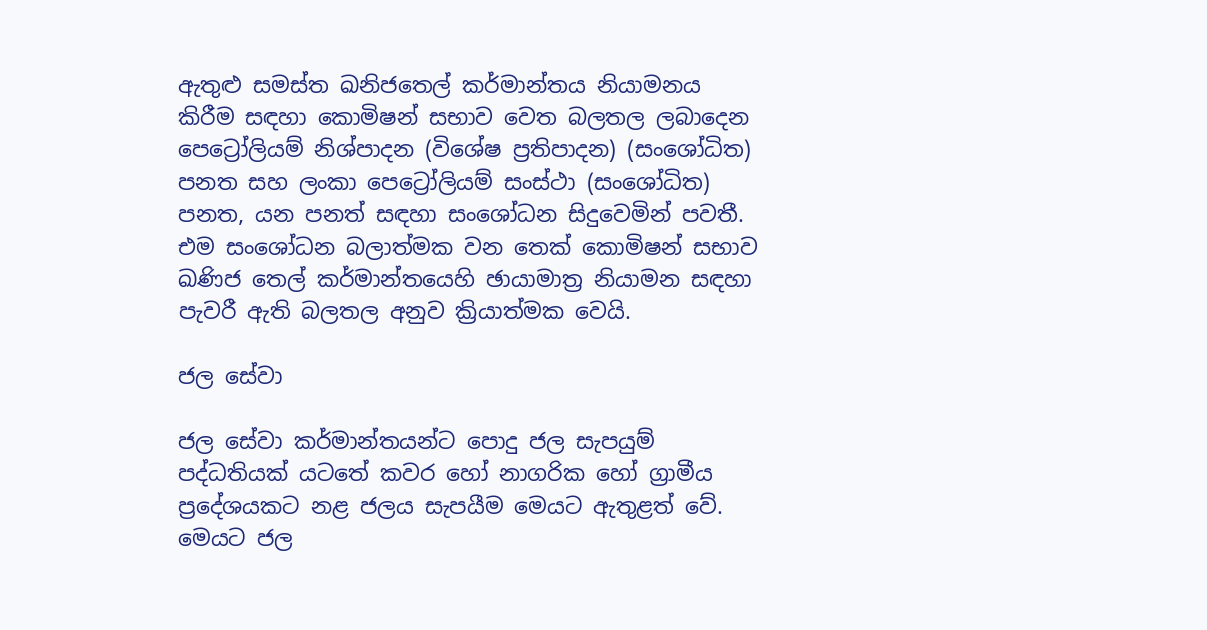ඇතුළු සමස්ත ඛනිජතෙල් කර්මාන්තය නියාමනය කිරීම සඳහා කොමිෂන් සභාව වෙත බලතල ලබාදෙන පෙට්‍රෝලියම් නිශ්පාදන (විශේෂ ප්‍රතිපාදන) (සංශෝධිත) පනත සහ ලංකා පෙට්‍රෝලියම් සංස්ථා (සංශෝධිත) පනත, යන පනත් සඳහා සංශෝධන සිදුවෙමින් පවතී. එම සංශෝධන බලාත්මක වන තෙක් කොමිෂන් සභාව ඛණිජ තෙල් කර්මාන්තයෙහි ඡායාමාත්‍ර නියාමන සඳහා පැවරී ඇති බලතල අනුව ක්‍රියාත්මක වෙයි.

ජල සේවා

ජල සේවා කර්මාන්තයන්ට පොදු ජල සැපයුම් පද්ධතියක් යටතේ කවර හෝ නාගරික හෝ ග්‍රාමීය ප්‍රදේශයකට නළ ජලය සැපයීම මෙයට ඇතුළත් වේ. මෙයට ජල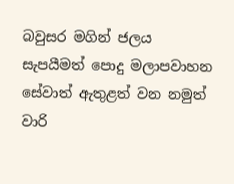බවුසර මගින් ජලය සැපයීමත් පොදු මලාපවාහන සේවාත් ඇතුළත් වන නමුත් වාරි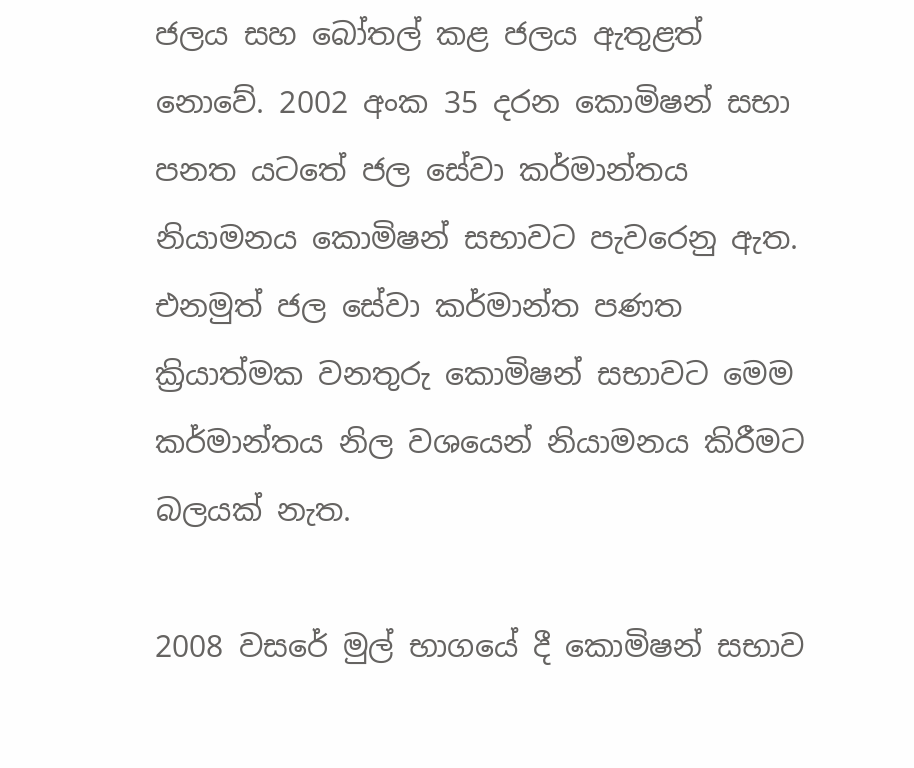ජලය සහ බෝතල් කළ ජලය ඇතුළත් නොවේ. 2002 අංක 35 දරන කොමිෂන් සභා පනත යටතේ ජල සේවා කර්මාන්තය නියාමනය කොමිෂන් සභාවට පැවරෙනු ඇත. එනමුත් ජල සේවා කර්මාන්ත පණත ක්‍රියාත්මක වනතුරු කොමිෂන් සභාවට මෙම කර්මාන්තය නිල වශයෙන් නියාමනය කිරීමට බලයක් නැත.

2008 වසරේ මුල් භාගයේ දී කොමිෂන් සභාව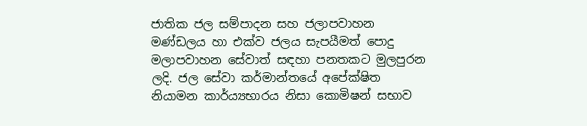ජාතික ජල සම්පාදන සහ ජලාපවාහන මණ්ඩලය හා එක්ව ජලය සැපයීමත් පොදු මලාපවාහන සේවාත් සඳහා පනතකට මුලපුරන ලදි. ජල සේවා කර්මාන්තයේ අපේක්ෂිත නියාමන කාර්ය්‍යභාරය නිසා කොමිෂන් සභාව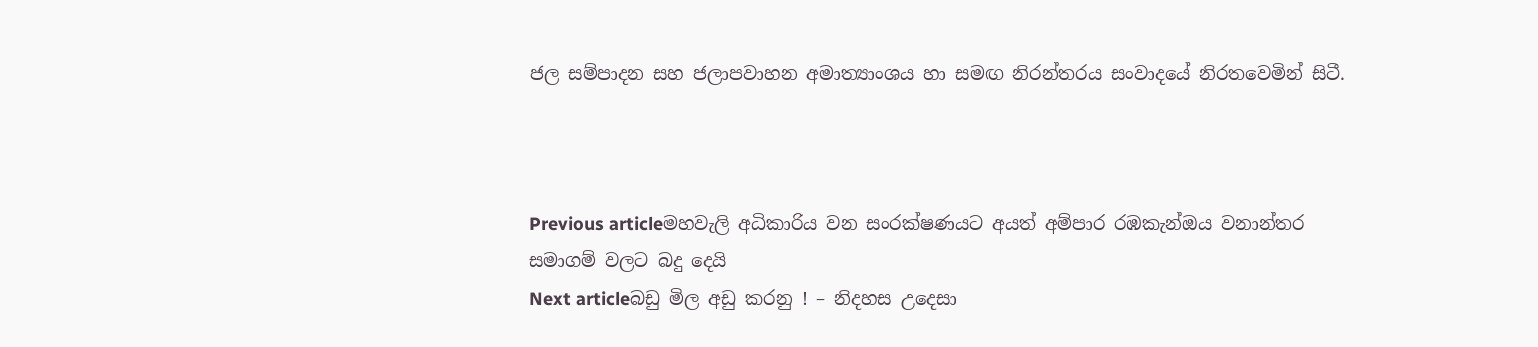ජල සම්පාදන සහ ජලාපවාහන අමාත්‍යාංශය හා සමඟ නිරන්තරය සංවාදයේ නිරතවෙමින් සිටී.



Previous articleමහවැලි අධිකාරිය වන සංරක්ෂණයට අයත් අම්පාර රඹකැන්ඔය වනාන්තර සමාගම් වලට බදු දෙයි
Next articleබඩු මිල අඩු කරනු ! – නිදහස උදෙසා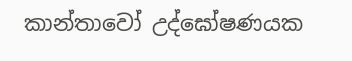කාන්තාවෝ උද්ඝෝෂණයක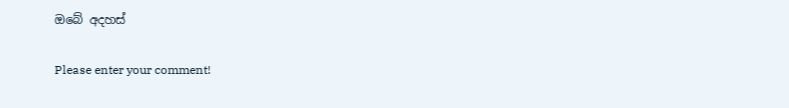ඔබේ අදහස්

Please enter your comment!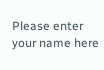Please enter your name here